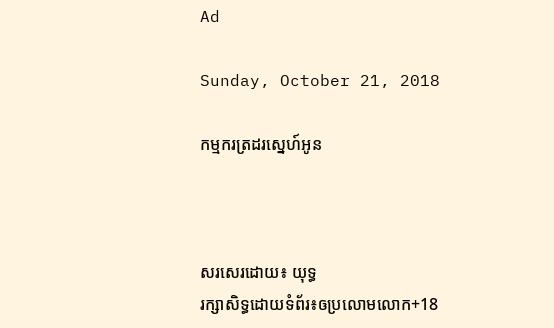Ad

Sunday, October 21, 2018

កម្មករត្រដរស្នេហ៍អូន



សរសេរដោយ៖ យុទ្ធ
រក្សាសិទ្ធដោយទំព័រ៖ឲប្រលោមលោក+18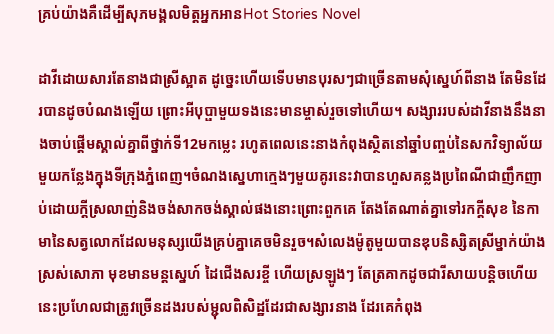គ្រប់យ៉ាងគឺដើម្បីសុភមង្គលមិត្តអ្នកអានHot Stories Novel

ដាវីដោយសារតែនាងជាស្រីស្អាត ដូច្នេះហើយទើបមានបុរសៗជាច្រើនតាមសុំស្នេហ៍ពីនាង តែមិនដែរបានដូចបំណងឡើយ ព្រោះអីបុប្ផាមួយទងនេះមានម្ចាស់រួចទៅហើយ។ សង្សាររបស់ដាវីនាងនឹងនាងចាប់ផ្តើមស្គាល់គ្នាពីថ្នាក់ទី12មកម្លេះ រហូតពេលនេះនាងកំពុងស្ថិតនៅឆ្នាំបញ្ចប់នៃសកវិទ្យាល័យមួយកន្លែងក្នុងទីក្រុងភ្នំពេញ។ចំណងស្នេហាក្មេងៗមួយគូរនេះវាបានហួសគន្លងប្រពៃណីជាញឹកញាប់ដោយក្ដីស្រលាញ់និងចង់សាកចង់ស្គាល់ផងនោះព្រោះពួកគេ តែងតែណាត់គ្នាទៅរកក្ដីសុខ នៃកាមានៃសត្វលោកដែលមនុស្សយើងគ្រប់គ្នាគេចមិនរួច។សំលេងម៉ូតូមួយបានឌុបនិស្សិតស្រីម្នាក់យ៉ាងស្រស់សោភា មុខមានមន្ដស្នេហ៍ ដៃជើងសរខ្ចី ហើយស្រឡូងៗ តែត្រគាកដូចជារីសាយបន្តិចហើយ នេះប្រហែលជាត្រូវច្រើនដងរបស់ម្ជុលពិសិដ្ឋដែរជាសង្សារនាង ដែរគេកំពុង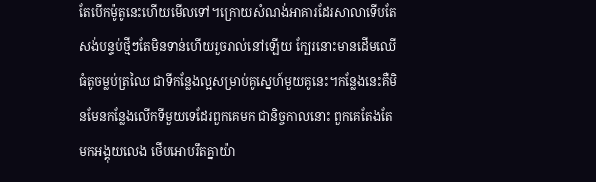តែបើកម៉ូតូនេះហើយមើលទៅ។ក្រោយសំណង់អាគារដែរសាលាទើបតែសង់បន្ទប់ថ្មីៗតែមិនទាន់ហើយរួចរាល់នៅឡើយ ក្បែរនោះមានដើមឈើធំតូចម្លប់ត្រឈៃ ជាទីកន្លែងល្អសម្រាប់គូស្នេហ៍មួយគូនេះ។កន្លែងនេះគឺមិនមែនកន្លែងលើកទីមួយទេដែរពួកគេមក ជានិច្ចកាលនោះ ពួកគេតែងតែមកអង្គុយលេង ថើបអោបរឹតគ្នាយ៉ា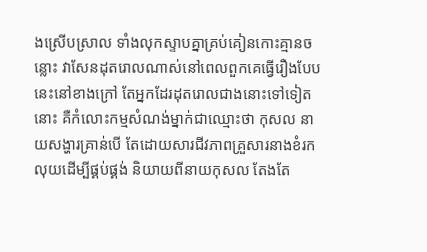ងស្រើបស្រាល ទាំងលុកស្ទាបគ្នាគ្រប់គៀនកោះគ្មានចន្លោះ វាសែនដុតរោលណាស់នៅពេលពួកគេធ្វើរឿងបែបនេះនៅខាងក្រៅ តែអ្នកដែរដុតរោលជាងនោះទៅទៀតនោះ គឺកំលោះកម្មសំណង់ម្នាក់ជាឈ្មោះថា កុសល នាយសង្ហារគ្រាន់បើ តែដោយសារជីវភាពគ្រួសារនាងខំរកលុយដើម្បីផ្គប់ផ្គង់ និយាយពីនាយកុសល តែងតែ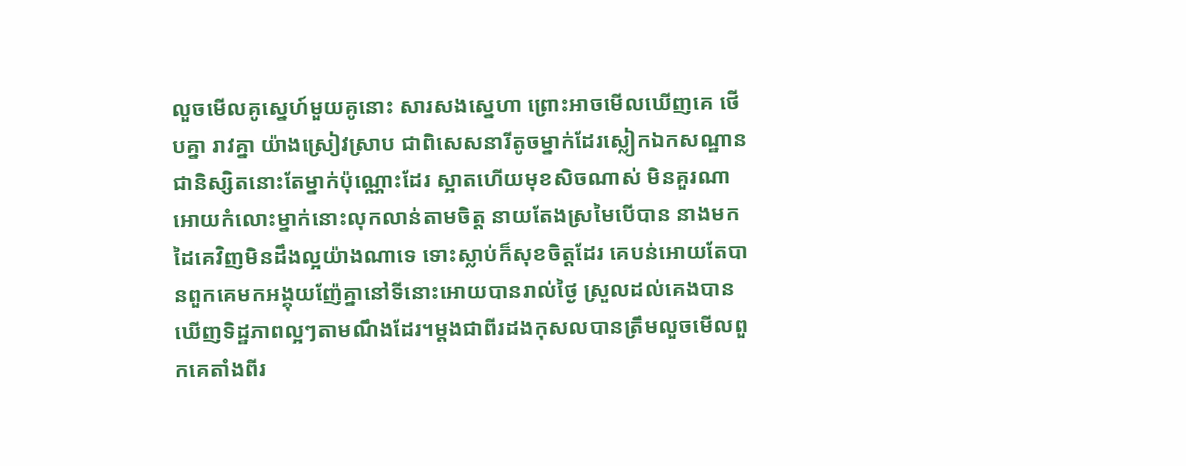លួចមើលគូស្នេហ៍មួយគូនោះ សារសងស្នេហា ព្រោះអាចមើលឃើញគេ ថើបគ្នា រាវគ្នា យ៉ាងស្រៀវស្រាប ជាពិសេសនារីតូចម្នាក់ដែរស្លៀកឯកសណ្ឋានជានិស្សិតនោះតែម្នាក់ប៉ុណ្ណោះដែរ ស្អាតហើយមុខសិចណាស់ មិនគួរណាអោយកំលោះម្នាក់នោះលុកលាន់តាមចិត្ត នាយតែងស្រមៃបើបាន នាងមកដៃគេវិញមិនដឹងល្អយ៉ាងណាទេ ទោះស្លាប់ក៏សុខចិត្តដែរ គេបន់អោយតែបានពួកគេមកអង្គុយញ៉ែគ្នានៅទីនោះអោយបានរាល់ថ្ងៃ ស្រួលដល់គេងបានឃើញទិដ្ឋភាពល្អៗតាមណឹងដែរ។ម្តងជាពីរដងកុសលបានត្រឹមលួចមើលពួកគេតាំងពីរ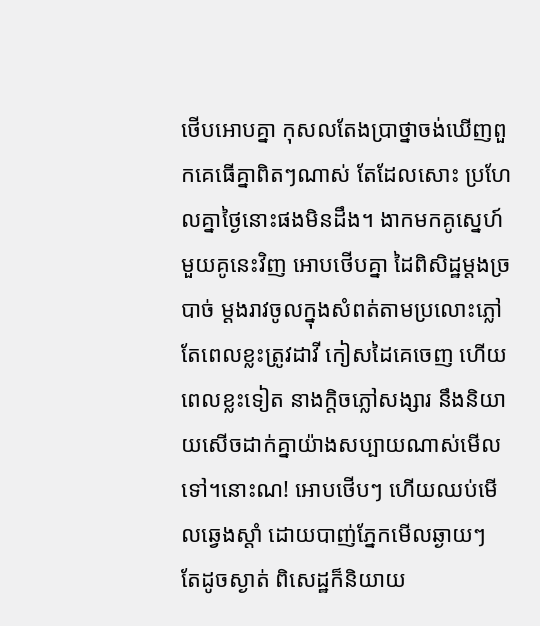ថើបអោបគ្នា កុសលតែងប្រាថ្នាចង់ឃើញពួកគេធើគ្នាពិតៗណាស់ តែដែលសោះ ប្រហែលគ្នាថ្ងៃនោះផងមិនដឹង។ ងាកមកគូស្នេហ៍មួយគូនេះវិញ អោបថើបគ្នា ដៃពិសិដ្ឋម្តងច្របាច់ ម្ដងរាវចូលក្នុងសំពត់តាមប្រលោះភ្លៅ តែពេលខ្លះត្រូវដាវី កៀសដៃគេចេញ ហើយពេលខ្លះទៀត នាងក្តិចភ្លៅសង្សារ នឹងនិយាយសើចដាក់គ្នាយ៉ាងសប្បាយណាស់មើលទៅ។នោះណ! អោបថើបៗ ហើយឈប់មើលឆ្វេងស្តាំ ដោយបាញ់ភ្នែកមើលឆ្ងាយៗ តែដូចស្ងាត់ ពិសេដ្ឋក៏និយាយ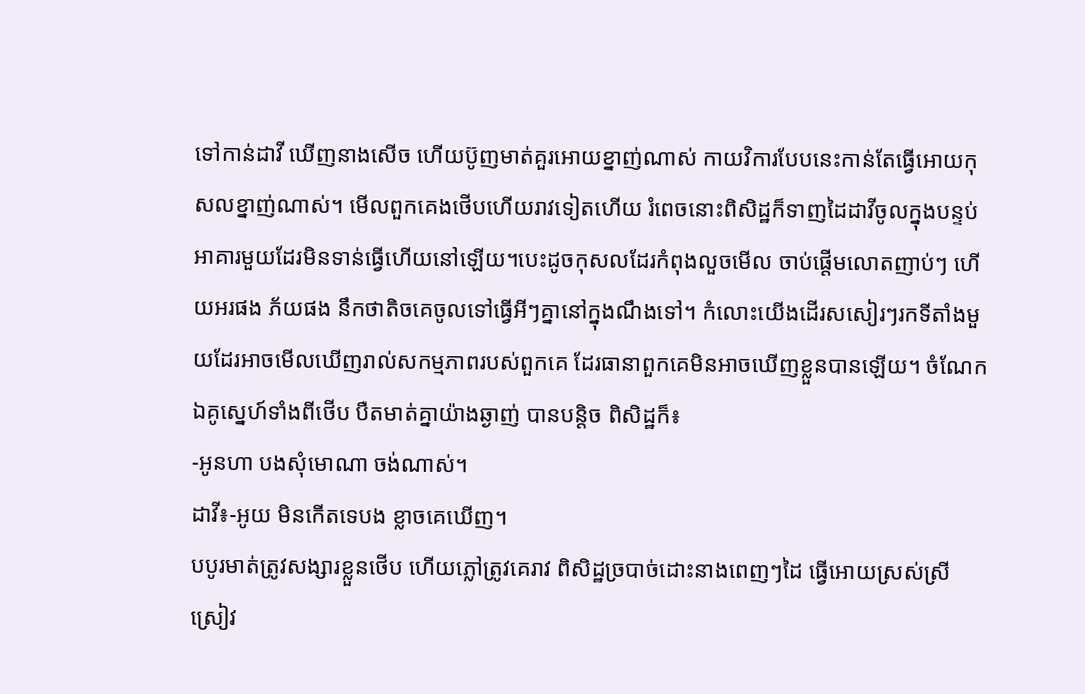ទៅកាន់ដាវី ឃើញនាងសើច ហើយប៊ូញមាត់គួរអោយខ្នាញ់ណាស់ កាយវិការបែបនេះកាន់តែធ្វើអោយកុសលខ្នាញ់ណាស់។ មើលពួកគេងថើបហើយរាវទៀតហើយ រំពេចនោះពិសិដ្ឋក៏ទាញដៃដាវីចូលក្នុងបន្ទប់អាគារមួយដែរមិនទាន់ធ្វើហើយនៅឡើយ។បេះដូចកុសលដែរកំពុងលួចមើល ចាប់ផ្តើមលោតញាប់ៗ ហើយអរផង ភ័យផង នឹកថាតិចគេចូលទៅធ្វើអីៗគ្នានៅក្នុងណឹងទៅ។ កំលោះយើងដើរសសៀរៗរកទីតាំងមួយដែរអាចមើលឃើញរាល់សកម្មភាពរបស់ពួកគេ ដែរធានាពួកគេមិនអាចឃើញខ្លួនបានឡើយ។ ចំណែកឯគូស្នេហ៍ទាំងពីថើប បឺតមាត់គ្នាយ៉ាងឆ្ងាញ់ បានបន្តិច ពិសិដ្ឋក៏៖
-អូនហា បងសុំមោណា ចង់ណាស់។
ដាវី៖-អូយ មិនកើតទេបង ខ្លាចគេឃើញ។
បបូរមាត់ត្រូវសង្សារខ្លួនថើប ហើយភ្លៅត្រូវគេរាវ ពិសិដ្ឋច្របាច់ដោះនាងពេញៗដៃ ធ្វើអោយស្រស់ស្រីស្រៀវ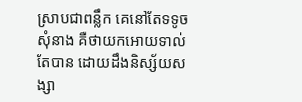ស្រាបជាពន្លឹក គេនៅតែទទូចសុំនាង គឺថាយកអោយទាល់តែបាន ដោយដឹងនិស្ស័យសង្សា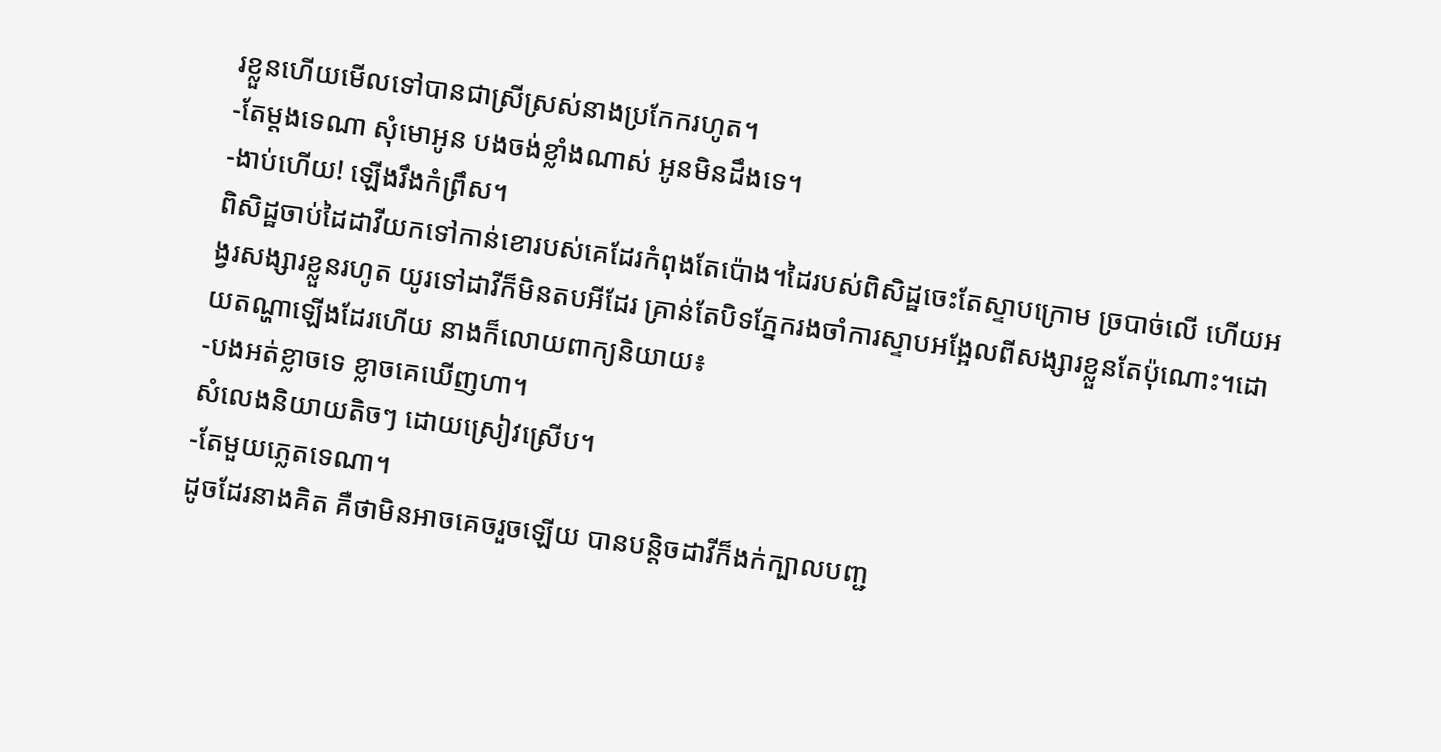រខ្លួនហើយមើលទៅបានជាស្រីស្រស់នាងប្រកែករហូត។
-តែម្តងទេណា សុំមោអូន បងចង់ខ្លាំងណាស់ អូនមិនដឹងទេ។
-ងាប់ហើយ! ឡើងរឹងកំព្រឹស។
ពិសិដ្ឋចាប់ដៃដាវីយកទៅកាន់ខោរបស់គេដែរកំពុងតែប៉ោង។ដៃរបស់ពិសិដ្ឋចេះតែស្ទាបក្រោម ច្របាច់លើ ហើយអង្វរសង្សារខ្លួនរហូត យូរទៅដាវីក៏មិនតបអីដែរ គ្រាន់តែបិទភ្នែករងចាំការស្ទាបអង្អែលពីសង្សារខ្លួនតែប៉ុណោះ។ដោយតណ្ហាឡើងដែរហើយ នាងក៏លោយពាក្យនិយាយ៖
-បងអត់ខ្លាចទេ ខ្លាចគេឃើញហា។
សំលេងនិយាយតិចៗ ដោយស្រៀវស្រើប។
-តែមួយភ្លេតទេណា។
ដូចដែរនាងគិត គឺថាមិនអាចគេចរួចឡើយ បានបន្តិចដាវីក៏ងក់ក្បាលបញ្ជ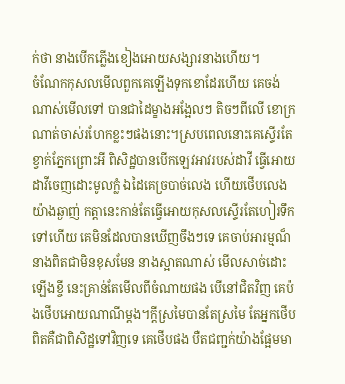ក់ថា នាងបើកភ្លើងខៀងអោយសង្សារនាងហើយ។
ចំណែកកុសលមើលពួកគេឡើងទុកខោដែរហើយ គេចង់ណាស់មើលទៅ បានជាដៃម្ខាងអង្អែលៗ តិចៗពីលើ ខោក្រណាត់ចាស់រហែកខ្លះៗផងនោះ។ស្របពេលនោះគេស្ទើរតែខ្វាក់ភ្នែកព្រោះអី ពិសិដ្ឋបានបើកឡេវអាវរបស់ដាវី ធ្វើអោយដាវីចេញដោះមូលក្លំ ឯដៃគេច្របាច់លេង ហើយថើបលេងយ៉ាងឆ្ងាញ់ កត្តានេះកាន់តែធ្វើអោយកុសលស្ទើរតែហៀរទឹកទៅហើយ គេមិនដែលបានឃើញចឹងៗទេ គេចាប់អារម្មណ៏នាងពិតជាមិនខុសមែន នាងស្អាតណាស់ មើលសាច់ដោះឡើងខ្ចី នេះគ្រាន់តែមើលពីចំណាយផង បើនៅជិតវិញ គេប៉ងថើបអោយណាណីម្តង។ក្ដីស្រមៃបានតែស្រមៃ តែអ្នកថើបពិតគឺជាពិសិដ្ឋទៅវិញទេ គេថើបផង បឺតជញ្ជក់យ៉ាងផ្អែមមា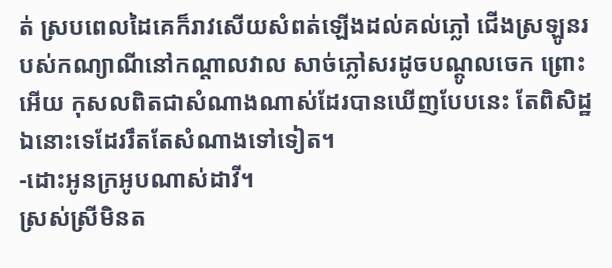ត់ ស្របពេលដៃគេក៏រាវសើយសំពត់ឡើងដល់គល់ភ្លៅ ជើងស្រឡូនរបស់កណ្យាណីនៅកណ្តាលវាល សាច់ភ្លៅសរដូចបណ្តូលចេក ព្រោះអើយ កុសលពិតជាសំណាងណាស់ដែរបានឃើញបែបនេះ តែពិសិដ្ឋឯនោះទេដែររឹតតែសំណាងទៅទៀត។
-ដោះអូនក្រអូបណាស់ដាវី។
ស្រស់ស្រីមិនត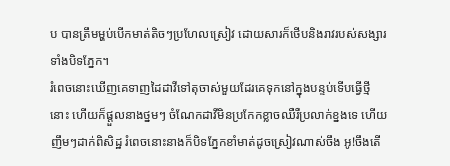ប បានត្រឹមម្ហប់បើកមាត់តិចៗប្រហែលស្រៀវ ដោយសារក៏ថើបនិងរាវរបស់សង្សារទាំងបិទភ្នែក។
រំពេចនោះឃើញគេទាញដៃដាវីទៅតុចាស់មួយដែរគេទុកនៅក្នុងបន្ទប់ទើបធ្វើថ្មីនោះ ហើយក៏ផ្តួលនាងថ្នមៗ ចំណែកដាវីមិនប្រកែកខ្លាចឈឺរឺប្រលាក់ខ្នងទេ ហើយញឹមៗដាក់ពិសិដ្ឋ រំពេចនោះនាងក៏បិទភ្នែកខាំមាត់ដូចស្រៀវណាស់ចឹង អូ!ចឹងតើ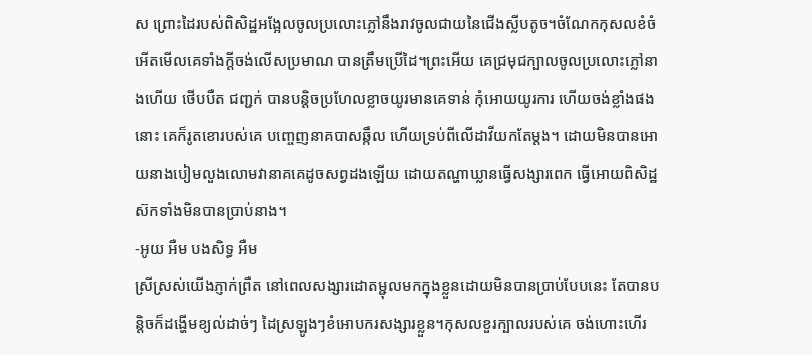ស ព្រោះដៃរបស់ពិសិដ្ឋអង្អែលចូលប្រលោះភ្លៅនឹងរាវចូលជាយនៃជើងស្លីបតូច។ចំណែកកុសលខំចំអើតមើលគេទាំងក្ដីចង់លើសប្រមាណ បានត្រឹមប្រើដៃ។ព្រះអើយ គេជ្រមុជក្បាលចូលប្រលោះភ្លៅនាងហើយ ថើបបឺត ជញ្ជក់ បានបន្តិចប្រហែលខ្លាចយូរមានគេទាន់ កុំអោយយូរការ ហើយចង់ខ្លាំងផងនោះ គេក៏រូតខោរបស់គេ បញ្ចេញនាគបាសឆ្កឹល ហើយទ្រប់ពីលើដាវីយកតែម្តង។ ដោយមិនបានអោយនាងបៀមលួងលោមវានាគគេដូចសព្វដងឡើយ ដោយតណ្ហាឃ្លានធ្វើសង្សារពេក ធ្វើអោយពិសិដ្ឋស៊កទាំងមិនបានប្រាប់នាង។
-អូយ អឺម បងសិទ្ធ អឺម
ស្រីស្រស់យើងភ្ញាក់ព្រឺត នៅពេលសង្សារដោតម្ជុលមកក្នុងខ្លួនដោយមិនបានប្រាប់បែបនេះ តែបានបន្តិចក៏ដង្ហើមខ្យល់ដាច់ៗ ដៃស្រឡូងៗខំអោបករសង្សារខ្លួន។កុសលខួរក្បាលរបស់គេ ចង់ហោះហើរ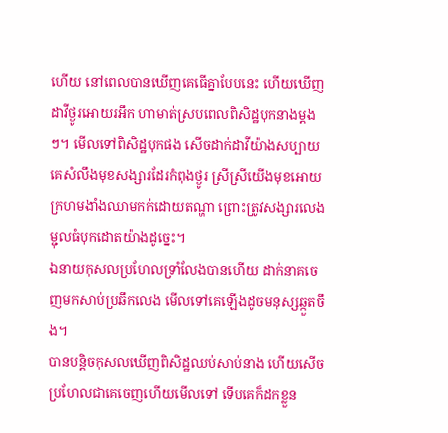ហើយ នៅពេលបានឃើញគេធើគ្នាបែបនេះ ហើយឃើញដាវីថ្ងូរអោយរអឹក ហាមាត់ស្របពេលពិសិដ្ឋបុកនាងម្តងៗ។ មើលទៅពិសិដ្ឋបុកផង សើចដាក់ដាវីយ៉ាងសប្បាយ គេសំលឹងមុខសង្សារដែរកំពុងថ្ងូរ ស្រីស្រីយើងមុខអោយក្រហមងាំងឈាមកក់ដោយតណ្ហា ព្រោះត្រូវសង្សារលេងម្ជុលធំបុកដោតយ៉ាងដូច្នេះ។
ឯនាយកុសលប្រហែលទ្រាំលែងបានហើយ ដាក់នាគចេញមកសាប់ប្រឆឹកលេង មើលទៅគេឡើងដូចមនុស្សឆ្កួតចឹង។
បានបន្តិចកុសលឃើញពិសិដ្ឋឈប់សាប់នាង ហើយសើច ប្រហែលជាគេចេញហើយមើលទៅ ទើបគេក៏ដកខ្លួន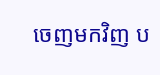ចេញមកវិញ ប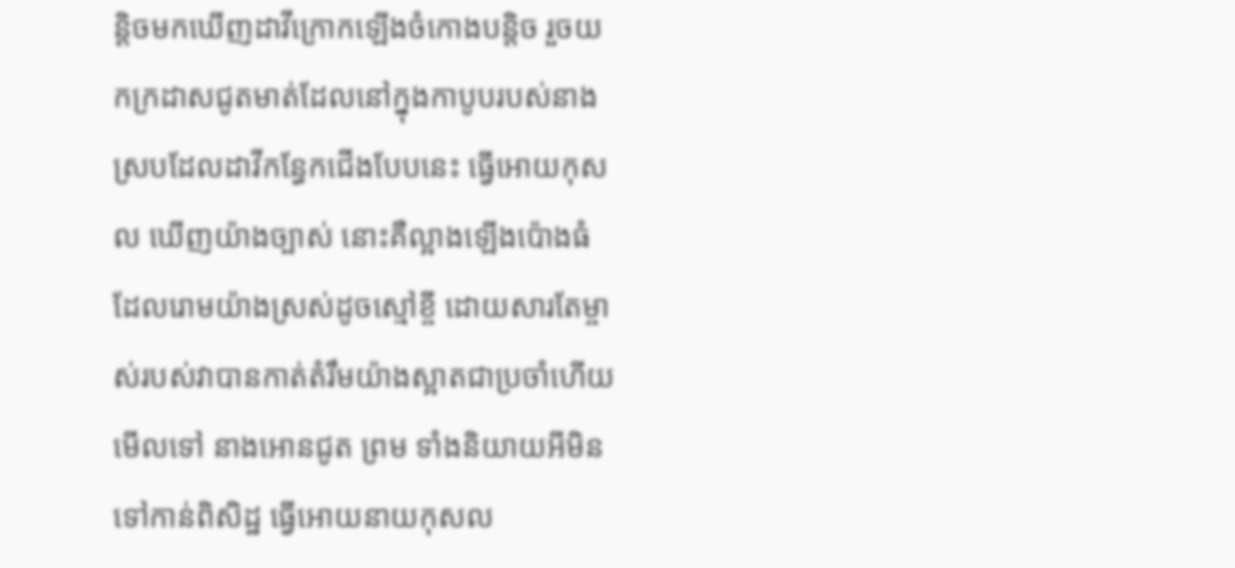ន្តិចមកឃើញដាវីក្រោកឡើងចំកោងបន្តិច រួចយកក្រដាសជូតមាត់ដែលនៅក្នុងកាបូបរបស់នាង ស្របដែលដាវីកន្ធែកជើងបែបនេះ ធ្វើអោយកុសល ឃើញយ៉ាងច្បាស់ នោះគឺល្អាងឡើងប៉ោងធំ ដែលរោមយ៉ាងស្រស់ដូចស្មៅខ្ចី ដោយសារតែម្ចាស់របស់វាបានកាត់តំរឹមយ៉ាងស្អាតជាប្រចាំហើយមើលទៅ នាងអោនជូត ព្រម ទាំងនិយាយអីមិនទៅកាន់ពិសិដ្ឋ ធ្វើអោយនាយកុសល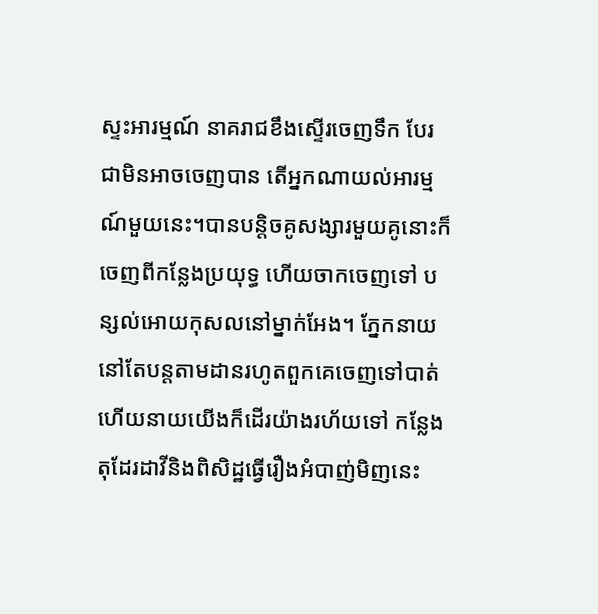ស្ទះអារម្មណ៍ នាគរាជខឹងស្ទើរចេញទឹក បែរជាមិនអាចចេញបាន តើអ្នកណាយល់អារម្មណ៍មួយនេះ។បានបន្តិចគូសង្សារមួយគូនោះក៏ចេញពីកន្លែងប្រយុទ្ធ ហើយចាកចេញទៅ បន្សល់អោយកុសលនៅម្នាក់អែង។ ភ្នែកនាយនៅតែបន្តតាមដានរហូតពួកគេចេញទៅបាត់ ហើយនាយយើងក៏ដើរយ៉ាងរហ័យទៅ កន្លែងតុដែរដាវីនិងពិសិដ្ឋធ្វើរឿងអំបាញ់មិញនេះ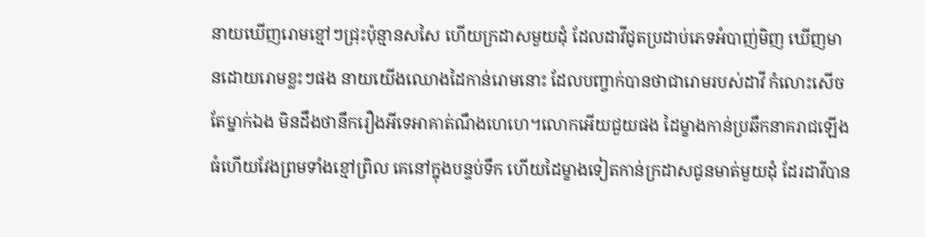នាយឃើញរោមខ្មៅៗជ្រុះប៉ុន្មានសសៃ ហើយក្រដាសមួយដុំ ដែលដាវីជូតប្រដាប់ភេទអំបាញ់មិញ ឃើញមានដោយរោមខ្លះៗផង នាយយើងឈោងដៃកាន់រោមនោះ ដែលបញ្ចាក់បានថាជារោមរបស់ដាវី កំលោះសើចតែម្នាក់ឯង មិនដឹងថានឹករឿងអីទេអាគាត់ណឹងហេហេ។លោកអើយជួយផង ដៃម្ខាងកាន់ប្រឆឹកនាគរាជឡើងធំហើយវែងព្រមទាំងខ្មៅព្រិល គេនៅក្នុងបន្ទប់ទឹក ហើយដៃម្ខាងទៀតកាន់ក្រដាសជូនមាត់មួយដុំ ដែរដាវីបាន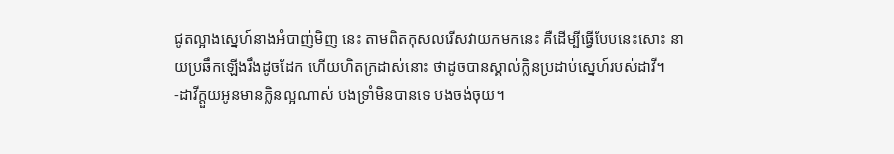ជូតល្អាងស្នេហ៍នាងអំបាញ់មិញ នេះ តាមពិតកុសលរើសវាយកមកនេះ គឺដើម្បីធ្វើបែបនេះសោះ នាយប្រឆឹកឡើងរឹងដូចដែក ហើយហិតក្រដាស់នោះ ថាដូចបានស្គាល់ក្លិនប្រដាប់ស្នេហ៍របស់ដាវី។
-ដាវីក្ដួយអូនមានក្លិនល្អណាស់ បងទ្រាំមិនបានទេ បងចង់ចុយ។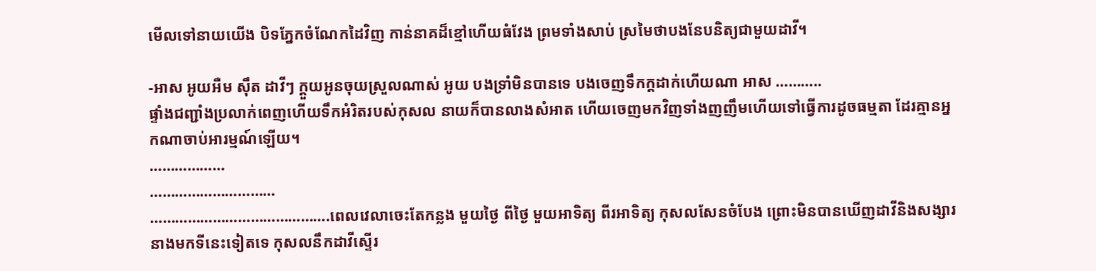មើលទៅនាយយើង បិទភ្នែកចំណែកដៃវិញ កាន់នាគដ៏ខ្មៅហើយធំវែង ព្រមទាំងសាប់ ស្រមៃថាបងនែបនិត្យជាមួយដាវី។

-អាស អូយអឺម ស៊ឹត ដាវីៗ ក្ដួយអូនចុយស្រួលណាស់ អូយ បងទ្រាំមិនបានទេ បងចេញទឹកក្ដដាក់ហើយណា អាស ………..
ផ្ទាំងជញ្ជាំងប្រលាក់ពេញហើយទឹកអំរិតរបស់កុសល នាយក៏បានលាងសំអាត ហើយចេញមកវិញទាំងញញឹមហើយទៅធ្វើការដូចធម្មតា ដែរគ្មានអ្នកណាចាប់អារម្មណ៍ឡើយ។
………………
…………………………
…………………………………….ពេលវេលាចេះតែកន្លង មួយថ្ងៃ ពីថ្ងៃ មួយអាទិត្យ ពីរអាទិត្យ កុសលសែនចំបែង ព្រោះមិនបានឃើញដាវីនិងសង្សារនាងមកទីនេះទៀតទេ កុសលនឹកដាវីស្ទើរ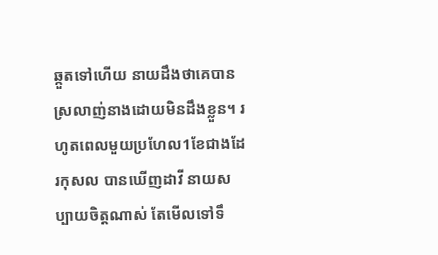ឆ្កួតទៅហើយ នាយដឹងថាគេបានស្រលាញ់នាងដោយមិនដឹងខ្លួន។ រហូតពេលមួយប្រហែល1ខែជាងដែរកុសល បានឃើញដាវី នាយសប្បាយចិត្តណាស់ តែមើលទៅទឹ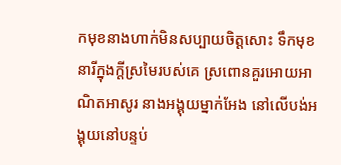កមុខនាងហាក់មិនសប្បាយចិត្តសោះ ទឹកមុខនារីក្នុងក្ដីស្រមៃរបស់គេ ស្រពោនគួរអោយអាណិតអាសូរ នាងអង្គុយម្នាក់អែង នៅលើបង់អង្គុយនៅបន្ទប់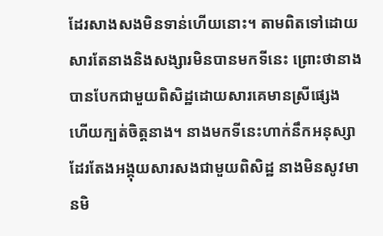ដែរសាងសងមិនទាន់ហើយនោះ។ តាមពិតទៅដោយសារតែនាងនិងសង្សារមិនបានមកទីនេះ ព្រោះថានាងបានបែកជាមួយពិសិដ្ឋដោយសារគេមានស្រីផ្សេង ហើយក្បត់ចិត្ដនាង។ នាងមកទីនេះហាក់នឹកអនុស្សាដែរតែងអង្គុយសារសងជាមួយពិសិដ្ឋ នាងមិនសូវមានមិ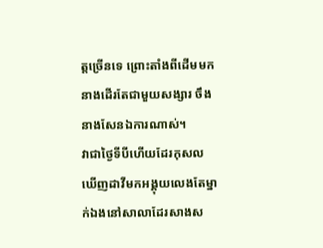ត្តច្រើនទេ ព្រោះតាំងពីដើមមកនាងដើរតែជាមួយសង្សារ ចឹងនាងសែនឯការណាស់។
វាជាថ្ងៃទីបីហើយដែរកុសលឃើញដាវីមកអង្គុយលេងតែម្នាក់ឯងនៅសាលាដែរសាងស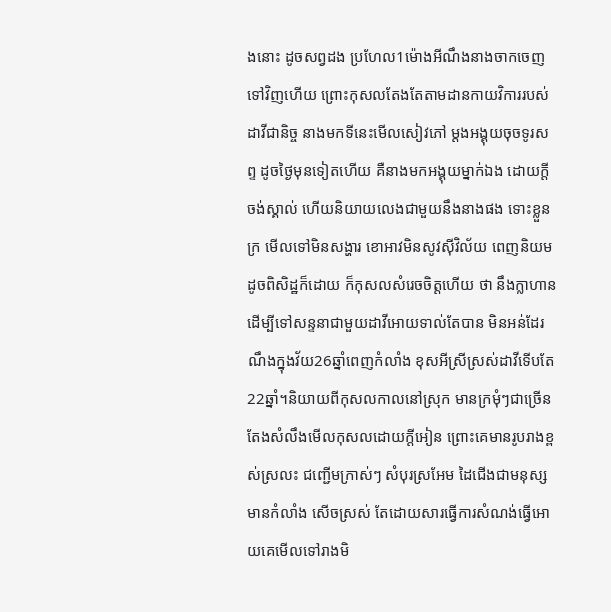ងនោះ ដូចសព្វដង ប្រហែល1ម៉ោងអីណឹងនាងចាកចេញទៅវិញហើយ ព្រោះកុសលតែងតែតាមដានកាយវិការរបស់ដាវីជានិច្ច នាងមកទីនេះមើលសៀវភៅ ម្តងអង្គុយចុចទូរសព្ទ ដូចថ្ងៃមុនទៀតហើយ គឺនាងមកអង្គុយម្នាក់ឯង ដោយក្ដីចង់ស្គាល់ ហើយនិយាយលេងជាមួយនឹងនាងផង ទោះខ្លួនក្រ មើលទៅមិនសង្ហារ ខោអាវមិនសូវស៊ីវិល័យ ពេញនិយមដូចពិសិដ្ឋក៏ដោយ ក៏កុសលសំរេចចិត្តហើយ ថា នឹងក្លាហានដើម្បីទៅសន្ទនាជាមួយដាវីអោយទាល់តែបាន មិនអន់ដែរណឹងក្នុងវ័យ26ឆ្នាំពេញកំលាំង ខុសអីស្រីស្រស់ដាវីទើបតែ22ឆ្នាំ។និយាយពីកុសលកាលនៅស្រុក មានក្រមុំៗជាច្រើនតែងសំលឹងមើលកុសលដោយក្ដីអៀន ព្រោះគេមានរូបរាងខ្ពស់ស្រលះ ជញ្ជើមក្រាស់ៗ សំបុរស្រអែម ដៃជើងជាមនុស្សមានកំលាំង សើចស្រស់ តែដោយសារធ្វើការសំណង់ធ្វើអោយគេមើលទៅរាងមិ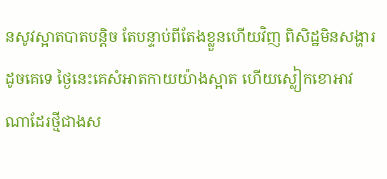នសូវស្អាតបាតបន្តិច តែបន្ទាប់ពីតែងខ្លួនហើយវិញ ពិសិដ្ឋមិនសង្ហារដូចគេទេ ថ្ងៃនេះគេសំអាតកាយយ៉ាងស្អាត ហើយស្លៀកខោអាវណាដែរថ្មីជាងស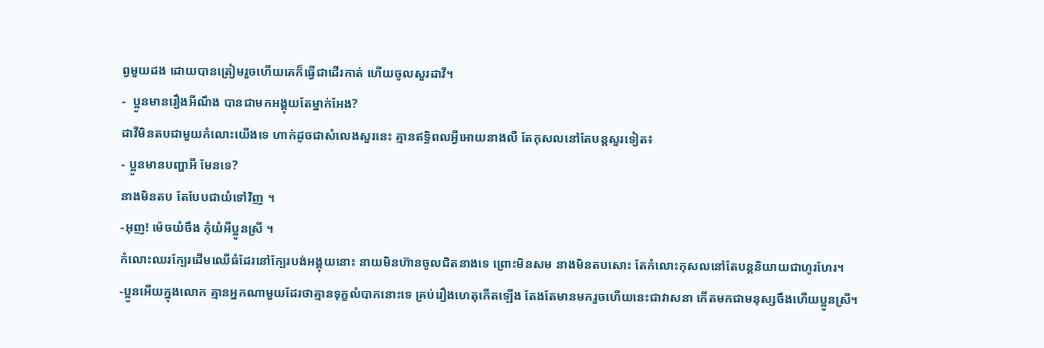ព្វមួយដង ដោយបានត្រៀមរួចហើយគេក៏ធ្វើជាដើរកាត់ ហើយចូលសួរដាវី។
-  ប្អូនមានរឿងអីណឹង បានជាមកអង្គុយតែម្នាក់អែង?
ដាវីមិនតបជាមួយកំលោះយើងទេ ហាក់ដូចជាសំលេងសួរនេះ គ្មានឥទ្ធិពលអ្វីអោយនាងលឺ តែកុសលនៅតែបន្តសួរទៀត៖
- ប្អូនមានបញ្ហាអី មែនទេ?
នាងមិនតប តែបែបជាយំទៅវិញ ។
-អុញ! ម៉េចយំចឹង កុំយំអីប្អូនស្រី ។
កំលោះឈរក្បែរដើមឈើធំដែរនៅក្បែរបង់អង្គុយនោះ នាយមិនហ៊ានចូលជិតនាងទេ ព្រោះមិនសម នាងមិនតបសោះ តែកំលោះកុសលនៅតែបន្តនិយាយជាហូរហែរ។
-ប្អូនអើយក្នុងលោក គ្មានអ្នកណាមួយដែរថាគ្មានទុក្ខលំបាកនោះទេ គ្រប់រឿងហេតុកើតឡើង តែងតែមានមករួចហើយនេះជាវាសនា កើតមកជាមនុស្សចឹងហើយប្អូនស្រី។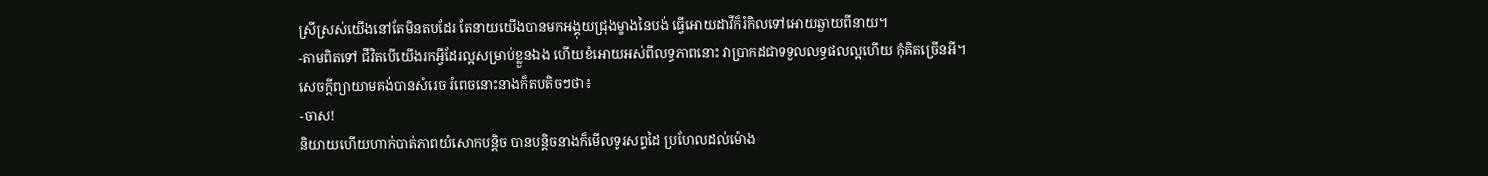ស្រីស្រស់យើងនៅតែមិនតបដែរ តែនាយយើងបានមកអង្គុយជ្រុងម្ខាងនៃបង់ ធ្វើអោយដាវីក៏រំកិលទៅអោយឆ្ងាយពីនាយ។
-តាមពិតទៅ ជីវិតបើយើងរកអ្វីដែរល្អសម្រាប់ខ្លួនឯង ហើយខំអោយអស់ពីលទ្ធភាពនោះ វាប្រាកដជាទទួលលទ្ធផលល្អហើយ កុំគិតច្រើនអី។
សេចក្ដីព្យាយាមគង់បានសំរេច រំពេចនោះនាងក៏តបតិចៗថា៖
-ចាស!
និយាយហើយហាក់បាត់ភាពយំសោកបន្តិច បានបន្តិចនាងក៏មើលទូរសព្ទដៃ ប្រហែលដល់ម៉ោង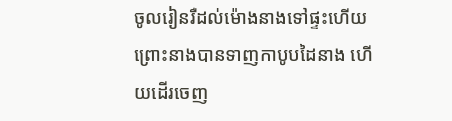ចូលរៀនរឺដល់ម៉ោងនាងទៅផ្ទះហើយ ព្រោះនាងបានទាញកាបូបដៃនាង ហើយដើរចេញ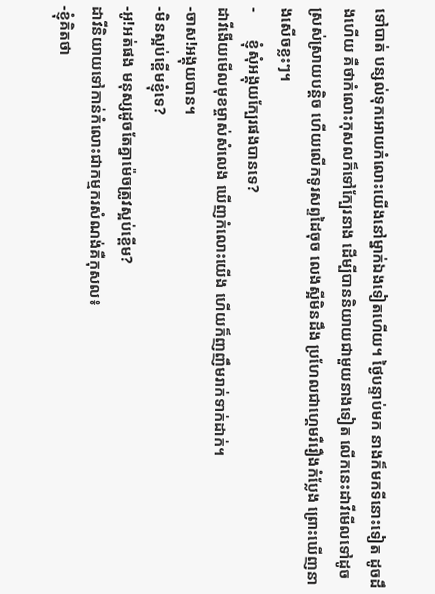ទៅបាត់ បន្សល់ទុកអោយកំលោះយើងនៅម្នាក់ឯងទៀតហើយ។ ថ្ងៃបន្ទាប់មក នាងក៏មកទីនោះទៀត ដូចដឹងហើយ គឺថាកំលោះកុសលក៏ទៅក្បែរនាង ដើម្បីបាននិយាយជាមួយនាងទៀត លើកនេះដាវីមើលទៅដូចស្រស់ស្រាយបន្តិច ហើយលើកទូរសព្ទដៃចុច លេងស្អីមិនដឹង ប្រហែលជាហ្គេមរឺរឿងកំប្លែង ព្រោះឃើញនាងសើចខ្លះៗ។
-       ខ្ញុំសុំអង្គុយក្បែរផងបានទេ?
ដាវីងើយមើលមុខម្ចាស់សំលេង ឃើញកំលោះយើង ហើយក៏ញញឹមរាក់ទាក់ដាក់។
-ចាស!អង្គុយបាន។
-មិនស្អប់ខ្ពើមខ្ញុំទេ?
-អូ!អត់ផង មនុស្សដូចតែគ្នាម៉េចត្រូវស្អប់ខ្ពើម?
ដាវីនិយាយទៅកាន់កំលោះជាកម្មករសំណង់គឺកុសល៖
-ខ្ញុំគិតថា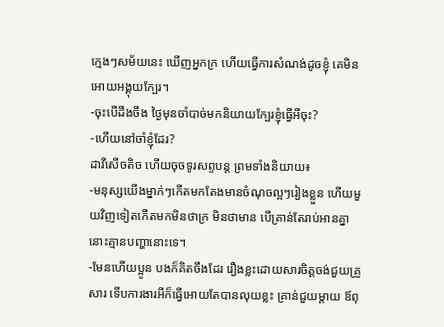ក្មេងៗសម័យនេះ ឃើញអ្នកក្រ ហើយធ្វើការសំណង់ដូចខ្ញុំ គេមិនអោយអង្គុយក្បែរ។
-ចុះបើដឹងចឹង ថ្ងៃមុនចាំបាច់មកនិយាយក្បែរខ្ញុំធ្វើអីចុះ?
-ហើយនៅចាំខ្ញុំដែរ?
ដាវីសើចតិច ហើយចុចទូរសព្ទបន្ត ព្រមទាំងនិយាយ៖
-មនុស្សយើងម្នាក់ៗកើតមកតែងមានចំណុចល្អៗរៀងខ្លួន ហើយមួយវិញទៀតកើតមកមិនថាក្រ មិនថាមាន បើគ្រាន់តែរាប់អានគ្នានោះគ្មានបញ្ហានោះទេ។
-មែនហើយប្អូន បងក៏គិតចឹងដែរ រឿងខ្លះដោយសារចិត្តចង់ជួយគ្រួសារ ទើបការងារអីក៏ធ្វើអោយតែបានលុយខ្លះ គ្រាន់ជួយម្តាយ ឪពុ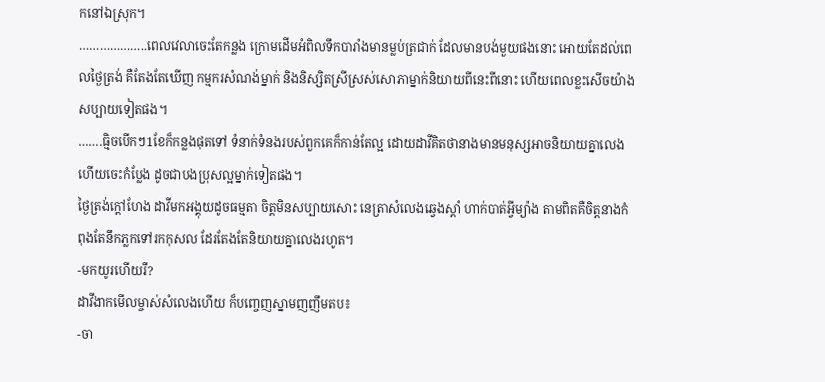កនៅឯស្រុក។
………………..ពេលវេលាចេះតែកន្លង ក្រោមដើមអំពិលទឹកបារាំងមានម្លប់ត្រជាក់ ដែលមានបង់មួយផងនោះ អោយតែដល់ពេលថ្ងៃត្រង់ គឺតែងតែឃើញ កម្មករសំណង់ម្នាក់ និងនិស្សិតស្រីស្រស់សោភាម្នាក់និយាយពីនេះពីនោះ ហើយពេលខ្លះសើចយ៉ាងសប្បាយទៀតផង។
…….ធ្មិចបើកៗ1ខែក៏កន្លងផុតទៅ ទំនាក់ទំនងរបស់ពួកគេក៏កាន់តែល្អ ដោយដាវីគិតថានាងមានមនុស្សអាចនិយាយគ្នាលេង ហើយចេះកំប្លែង ដូចជាបងប្រុសល្អម្នាក់ទៀតផង។
ថ្ងៃត្រង់ក្តៅហែង ដាវីមកអង្គុយដូចធម្មតា ចិត្តមិនសប្បាយសោះ នេត្រាសំលេងឆ្វេងស្តាំ ហាក់បាត់អ្វីម្យ៉ាង តាមពិតគឺចិត្តនាងកំពុងតែនឹកភ្លកទៅរកកុសល ដែរតែងតែនិយាយគ្នាលេងរហូត។
-មកយូរហើយរឺ?
ដាវីងាកមើលម្ចាស់សំលេងហើយ ក៏បញ្ចេញស្នាមញញឹមតប៖
-ចា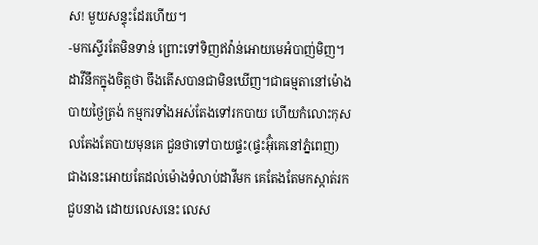ស! មួយសន្ទុះដែរហើយ។
-មកស្ទើរតែមិនទាន់ ព្រោះទៅទិញឥវ៉ាន់អោយមេអំបាញ់មិញ។
ដាវីនឹកក្នុងចិត្តថា ចឹងតើសបានជាមិនឃើញ។ជាធម្មតានៅម៉ោងបាយថ្ងៃត្រង់ កម្មករទាំងអស់តែងទៅរកបាយ ហើយកំលោះកុសលតែងតែបាយមុនគេ ជួនថាទៅបាយផ្ទះ(ផ្ទះអ៊ុំគេនៅភ្នំពេញ) ជាងនេះអោយតែដល់ម៉ោងទំលាប់ដាវីមក គេតែងតែមកស្កាត់រកជួបនាង ដោយលេសនេះ លេស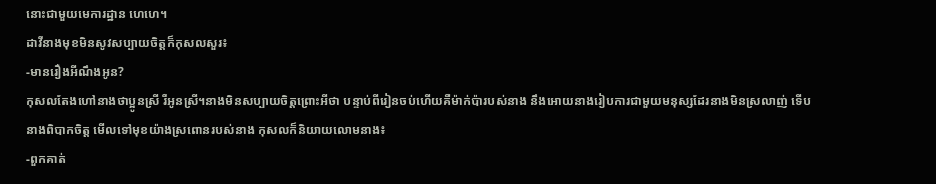នោះជាមួយមេការដ្ឋាន ហេហេ។
ដាវីនាងមុខមិនសូវសប្បាយចិត្តក៏កុសលសួរ៖
-មានរឿងអីណឹងអូន?
កុសលតែងហៅនាងថាប្អូនស្រី រឺអូនស្រី។នាងមិនសប្បាយចិត្តព្រោះអីថា បន្ទាប់ពីរៀនចប់ហើយគឺម៉ាក់ប៉ារបស់នាង នឹងអោយនាងរៀបការជាមួយមនុស្សដែរនាងមិនស្រលាញ់ ទើបនាងពិបាកចិត្ត មើលទៅមុខយ៉ាងស្រពោនរបស់នាង កុសលក៏និយាយលោមនាង៖
-ពួកគាត់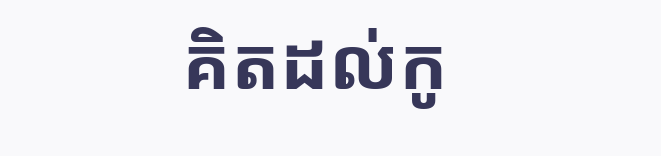គិតដល់កូ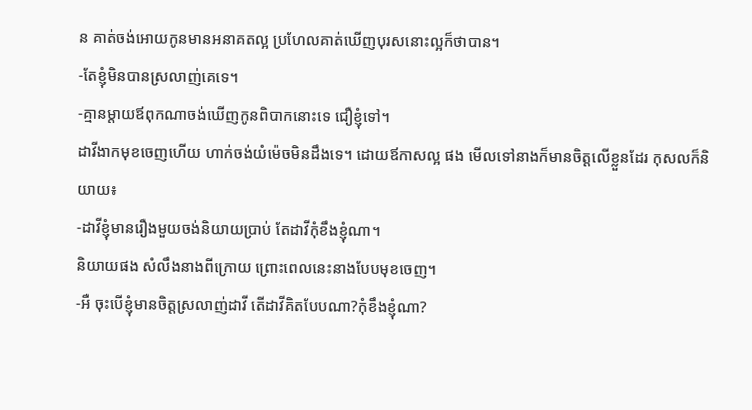ន គាត់ចង់អោយកូនមានអនាគតល្អ ប្រហែលគាត់ឃើញបុរសនោះល្អក៏ថាបាន។
-តែខ្ញុំមិនបានស្រលាញ់គេទេ។
-គ្មានម្តាយឪពុកណាចង់ឃើញកូនពិបាកនោះទេ ជឿខ្ញុំទៅ។
ដាវីងាកមុខចេញហើយ ហាក់ចង់យំម៉េចមិនដឹងទេ។ ដោយឪកាសល្អ ផង មើលទៅនាងក៏មានចិត្តលើខ្លួនដែរ កុសលក៏និយាយ៖
-ដាវីខ្ញុំមានរឿងមួយចង់និយាយប្រាប់ តែដាវីកុំខឹងខ្ញុំណា។
និយាយផង សំលឹងនាងពីក្រោយ ព្រោះពេលនេះនាងបែបមុខចេញ។
-អឺ ចុះបើខ្ញុំមានចិត្តស្រលាញ់ដាវី តើដាវីគិតបែបណា?កុំខឹងខ្ញុំណា?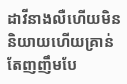ដាវីនាងលឺហើយមិននិយាយហើយគ្រាន់តែញញឹមបែ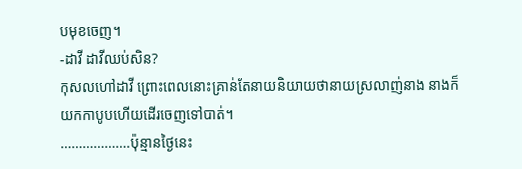បមុខចេញ។
-ដាវី ដាវីឈប់សិន?
កុសលហៅដាវី ព្រោះពេលនោះគ្រាន់តែនាយនិយាយថានាយស្រលាញ់នាង នាងក៏យកកាបូបហើយដើរចេញទៅបាត់។
……………….ប៉ុន្មានថ្ងៃនេះ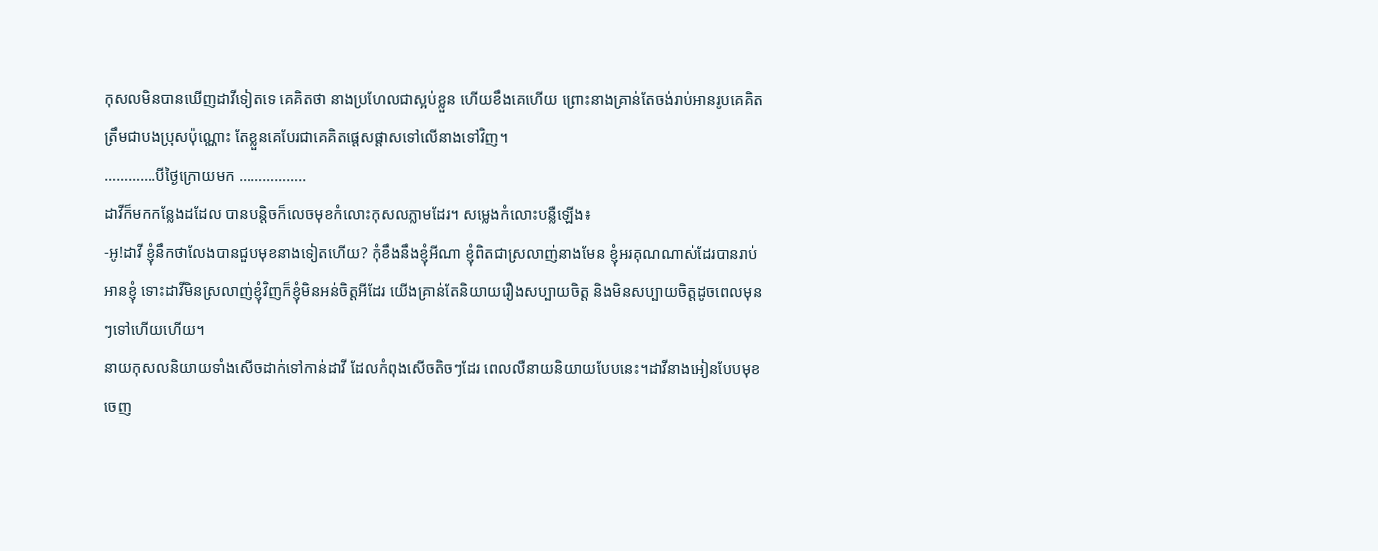កុសលមិនបានឃើញដាវីទៀតទេ គេគិតថា នាងប្រហែលជាស្អប់ខ្លួន ហើយខឹងគេហើយ ព្រោះនាងគ្រាន់តែចង់រាប់អានរូបគេគិតត្រឹមជាបងប្រុសប៉ុណ្ណោះ តែខ្លួនគេបែរជាគេគិតផ្តេសផ្តាសទៅលើនាងទៅវិញ។
………….បីថ្ងៃក្រោយមក ……………..
ដាវីក៏មកកន្លែងដដែល បានបន្តិចក៏លេចមុខកំលោះកុសលភ្លាមដែរ។ សម្លេងកំលោះបន្លឺឡើង៖
-អូ!ដាវី ខ្ញុំនឹកថាលែងបានជួបមុខនាងទៀតហើយ? កុំខឹងនឹងខ្ញុំអីណា ខ្ញុំពិតជាស្រលាញ់នាងមែន ខ្ញុំអរគុណណាស់ដែរបានរាប់អានខ្ញុំ ទោះដាវីមិនស្រលាញ់ខ្ញុំវិញក៏ខ្ញុំមិនអន់ចិត្តអីដែរ យើងគ្រាន់តែនិយាយរឿងសប្បាយចិត្ត និងមិនសប្បាយចិត្តដូចពេលមុនៗទៅហើយហើយ។
នាយកុសលនិយាយទាំងសើចដាក់ទៅកាន់ដាវី ដែលកំពុងសើចតិចៗដែរ ពេលលឺនាយនិយាយបែបនេះ។ដាវីនាងអៀនបែបមុខចេញ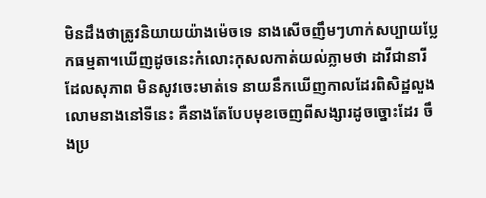មិនដឹងថាត្រូវនិយាយយ៉ាងម៉េចទេ នាងសើចញឹមៗហាក់សប្បាយប្លែកធម្មតា។ឃើញដូចនេះកំលោះកុសលកាត់យល់ភ្លាមថា ដាវីជានារីដែលសុភាព មិនសូវចេះមាត់ទេ នាយនឹកឃើញកាលដែរពិសិដ្ឋលួងលោមនាងនៅទីនេះ គឺនាងតែបែបមុខចេញពីសង្សារដូចច្នោះដែរ ចឹងប្រ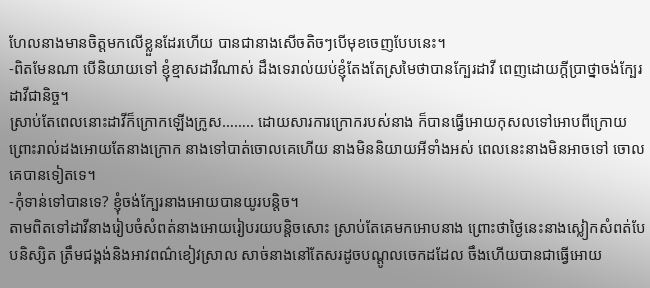ហែលនាងមានចិត្តមកលើខ្លួនដែរហើយ បានជានាងសើចតិចៗបើមុខចេញបែបនេះ។
-ពិតមែនណា បើនិយាយទៅ ខ្ញុំខ្មាសដាវីណាស់ ដឹងទេរាល់យប់ខ្ញុំតែងតែស្រមៃថាបានក្បែរដាវី ពេញដោយក្តីប្រាថ្នាចង់ក្បែរដាវីជានិច្ច។
ស្រាប់តែពេលនោះដាវីក៏ក្រោកឡើងក្រូស…….. ដោយសារការក្រោករបស់នាង ក៏បានធ្វើអោយកុសលទៅអោបពីក្រោយ ព្រោះរាល់ដងអោយតែនាងក្រោក នាងទៅបាត់ចោលគេហើយ នាងមិននិយាយអីទាំងអស់ ពេលនេះនាងមិនអាចទៅ ចោលគេបានទៀតទេ។
-កុំទាន់ទៅបានទេ? ខ្ញុំចង់ក្បែរនាងអោយបានយូរបន្តិច។
តាមពិតទៅដាវីនាងរៀបចំសំពត់នាងអោយរៀបរយបន្តិចសោះ ស្រាប់តែគេមកអោបនាង ព្រោះថាថ្ងៃនេះនាងស្លៀកសំពត់បែបនិស្សិត ត្រឹមជង្គង់និងអាវពណ៌ខៀវស្រាល សាច់នាងនៅតែសរដូចបណ្តូលចេកដដែល ចឹងហើយបានជាធ្វើអោយ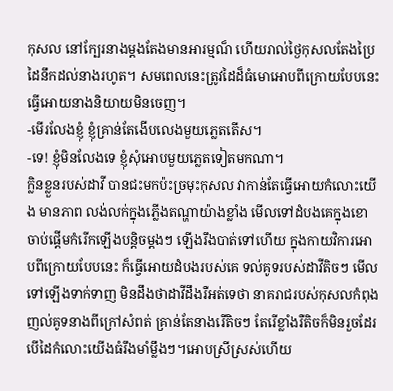កុសល នៅក្បែរនាងម្តងតែងមានអារម្មណ៏ ហើយរាល់ថ្ងៃកុសលតែងប្រៃដៃនឹកដល់នាងរហូត។ សមពេលនេះត្រូវដៃដ៏ធំមោអោបពីក្រោយបែបនេះ ធ្វើអោយនាងនិយាយមិនចេញ។
-មើរលែងខ្ញុំ ខ្ញុំគ្រាន់តែងើបលេងមួយភ្លេតតើស។
-ទេ! ខ្ញុំមិនលែងទេ ខ្ញុំសុំអោបមួយភ្លេតទៀតមកណា។
ក្លិនខ្លួនរបស់ដាវី បានជះមកប៉ះច្រមុះកុសល វាកាន់តែធ្វើអោយកំលោះយើង មានភាព លង់លក់ក្នុងភ្លើងតណ្ហាយ៉ាងខ្លាំង មើលទៅដំបងគេក្នុងខោចាប់ផ្តើមកំរើកឡើងបន្តិចម្តងៗ ឡើងរឹងបាត់ទៅហើយ ក្នុងកាយវិការអោបពីក្រោយបែបនេះ ក៏ធ្វើអោយដំបងរបស់គេ ទល់គូទរបស់ដាវីតិចៗ មើលទៅឡើងទាក់ទាញ មិនដឹងថាដាវីដឹងរឺអត់ទេថា នាគរាជរបស់កុសលកំពុងញល់គូទនាងពីក្រៅសំពត់ គ្រាន់តែនាងរើតិចៗ តែរើខ្លាំងរឺតិចក៏មិនរួចដែរ បើដៃកំលោះយើងធំរឹងមាំម្លឹងៗ។អោបស្រីស្រស់ហើយ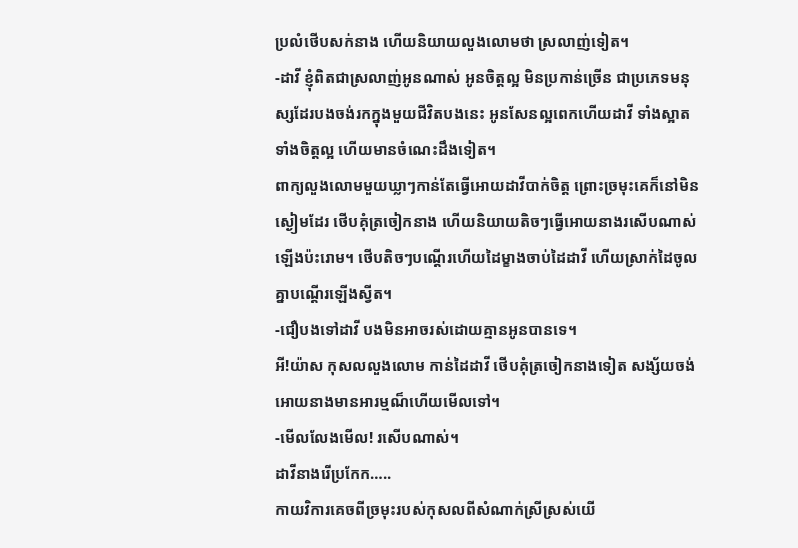ប្រលំថើបសក់នាង ហើយនិយាយលួងលោមថា ស្រលាញ់ទៀត។
-ដាវី ខ្ញុំពិតជាស្រលាញ់អូនណាស់ អូនចិត្តល្អ មិនប្រកាន់ច្រើន ជាប្រភេទមនុស្សដែរបងចង់រកក្នុងមួយជីវិតបងនេះ អូនសែនល្អពេកហើយដាវី ទាំងស្អាត ទាំងចិត្តល្អ ហើយមានចំណេះដឹងទៀត។
ពាក្យលួងលោមមួយឃ្លាៗកាន់តែធ្វើអោយដាវីបាក់ចិត្ត ព្រោះច្រមុះគេក៏នៅមិនស្ងៀមដែរ ថើបគុំត្រចៀកនាង ហើយនិយាយតិចៗធ្វើអោយនាងរសើបណាស់ ឡើងប៉ះរោម។ ថើបតិចៗបណ្តើរហើយដៃម្ខាងចាប់ដៃដាវី ហើយស្រាក់ដៃចូលគ្នាបណ្តើរឡើងស្វីត។
-ជឿបងទៅដាវី បងមិនអាចរស់ដោយគ្មានអូនបានទេ។
អី!យ៉ាស កុសលលួងលោម កាន់ដៃដាវី ថើបគុំត្រចៀកនាងទៀត សង្ស័យចង់អោយនាងមានអារម្មណ៏ហើយមើលទៅ។
-មើលលែងមើល! រសើបណាស់។
ដាវីនាងរើប្រកែក…..
កាយវិការគេចពីច្រមុះរបស់កុសលពីសំណាក់ស្រីស្រស់យើ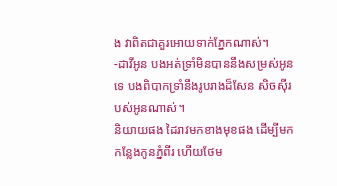ង វាពិតជាគួរអោយទាក់ភ្នែកណាស់។
-ដាវីអូន បងអត់ទ្រាំមិនបាននឹងសម្រស់អូនទេ បងពិបាកទ្រាំនឹងរូបរាងដ៏សែន សិចស៊ីរបស់អូនណាស់។
និយាយផង ដៃរាវមកខាងមុខផង ដើម្បីមកកន្លែងកូនភ្នំពីរ ហើយថែម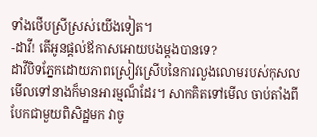ទាំងថើបស្រីស្រស់យើងទៀត។
-ដាវី! តើអូនផ្តល់ឪកាសអោយបងម្ដងបានទេ?
ដាវីបិទភ្នែកដោយភាពស្រៀវស្រើបនៃការលួងលោមរបស់កុសល មើលទៅនាងក៏មានអារម្មណ៏ដែរ។ សាកគិតទៅមើល ចាប់តាំងពីបែកជាមួយពិសិដ្ឋមក វាចូ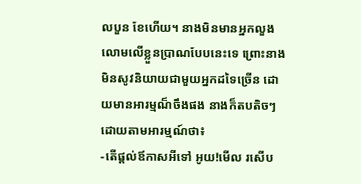លបួន ខែហើយ។ នាងមិនមានអ្នកលួងលោមលើខ្លួនប្រាណបែបនេះទេ ព្រោះនាងមិនសូវនិយាយជាមួយអ្នកដទៃច្រើន ដោយមានអារម្មណ៏ចឹងផង នាងក៏តបតិចៗដោយតាមអារម្មណ៍ថា៖
-តើផ្តល់ឪកាសអីទៅ អូយ!មើល រសើប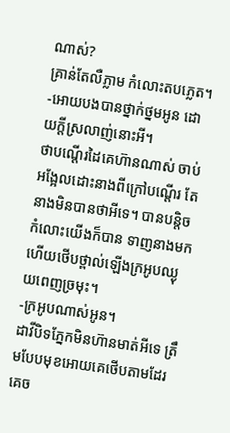ណាស់?
គ្រាន់តែលឺភ្លាម កំលោះតបភ្លេត។
-អោយបងបានថ្នាក់ថ្នមអូន ដោយក្ដីស្រលាញ់នោះអី។
ថាបណ្តើរដៃគេហ៊ានណាស់ ចាប់អង្អែលដោះនាងពីក្រៅបណ្តើរ តែនាងមិនបានថាអីទេ។ បានបន្តិចកំលោះយើងក៏បាន ទាញនាងមកហើយថើបថ្ពាល់ឡើងក្រអូបឈ្ងុយពេញច្រមុះ។
-ក្រអូបណាស់អូន។
ដាវីបិទភ្នែកមិនហ៊ានមាត់អីទេ ត្រឹមបែបមុខអោយគេថើបតាមដែរគេច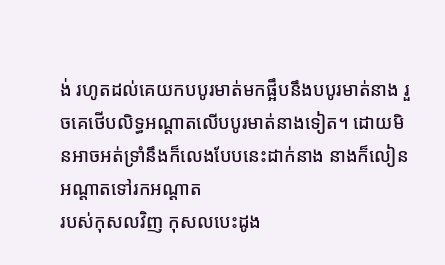ង់ រហូតដល់គេយកបបូរមាត់មកផ្អឹបនឹងបបូរមាត់នាង រួចគេថើបលិទ្ធអណ្តាតលើបបូរមាត់នាងទៀត។ ដោយមិនអាចអត់ទ្រាំនឹងក៏លេងបែបនេះដាក់នាង នាងក៏លៀនអណ្តាតទៅរកអណ្តាត
របស់កុសលវិញ កុសលបេះដូង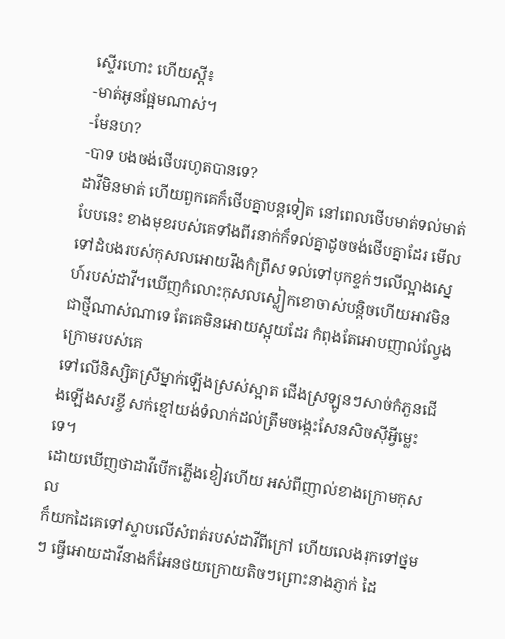ស្ទើរហោះ ហើយស្តី៖
-មាត់អូនផ្អែមណាស់។
-មែនហ?
-បាទ បងចង់ថើបរហូតបានទេ?
ដាវីមិនមាត់ ហើយពួកគេក៏ថើបគ្នាបន្ដទៀត នៅពេលថើបមាត់ទល់មាត់បែបនេះ ខាងមុខរបស់គេទាំងពីរនាក់ក៏ទល់គ្នាដូចចង់ថើបគ្នាដែរ មើលទៅដំបងរបស់កុសលអោយរឹងកំព្រឹស ទល់ទៅបុកខ្ទក់ៗលើល្អាងស្នេហ៍របស់ដាវី។ឃើញកំលោះកុសលស្លៀកខោចាស់បន្តិចហើយអាវមិនជាថ្មីណាស់ណាទេ តែគេមិនអោយស្អុយដែរ កំពុងតែអោបញាល់ល្វែងក្រោមរបស់គេ
ទៅលើនិស្សិតស្រីម្នាក់ឡើងស្រស់ស្អាត ជើងស្រឡូនៗសាច់កំភួនជើងឡើងសរខ្ចី សក់ខ្មៅយង់ទំលាក់ដល់ត្រឹមចង្កេះសែនសិចស៊ីអ្វីម្លេះទេ។
ដោយឃើញថាដាវីបើកភ្លើងខៀវហើយ អស់ពីញាល់ខាងក្រោមកុសល
ក៏យកដៃគេទៅស្ទាបលើសំពត់របស់ដាវីពីក្រៅ ហើយលេងរុកទៅថ្នមៗ ធ្វើអោយដាវីនាងក៏អែនថយក្រោយតិចៗព្រោះនាងភ្ញាក់ ដៃ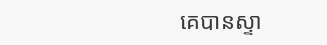គេបានស្ទា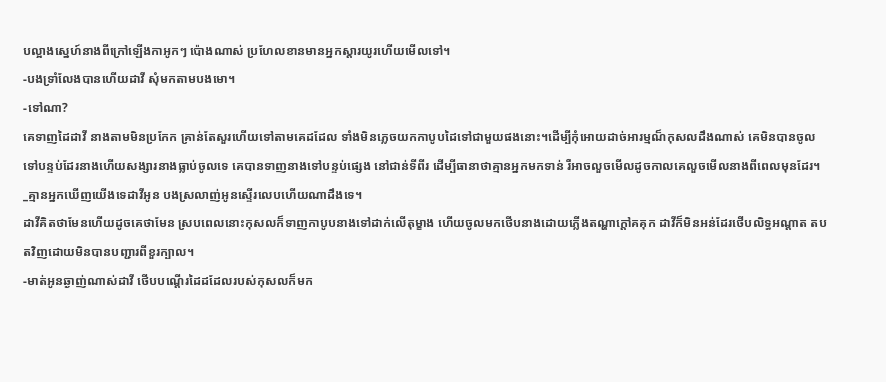បល្អាងស្នេហ៍នាងពីក្រៅឡើងកាអូកៗ ប៉ោងណាស់ ប្រហែលខានមានអ្នកស្តារយូរហើយមើលទៅ។
-បងទ្រាំលែងបានហើយដាវី សុំមកតាមបងមោ។
-ទៅណា?
គេទាញដៃដាវី នាងតាមមិនប្រកែក គ្រាន់តែសួរហើយទៅតាមគេដដែល ទាំងមិនភ្លេចយកកាបូបដៃទៅជាមួយផងនោះ។ដើម្បីកុំអោយដាច់អារម្មណ៏កុសលដឹងណាស់ គេមិនបានចូលទៅបន្ទប់ដែរនាងហើយសង្សារនាងធ្លាប់ចូលទេ គេបានទាញនាងទៅបន្ទប់ផ្សេង នៅជាន់ទីពីរ ដើម្បីធានាថាគ្មានអ្នកមកទាន់ រឺអាចលួចមើលដូចកាលគេលួចមើលនាងពីពេលមុនដែរ។
_គ្មានអ្នកឃើញយើងទេដាវីអូន បងស្រលាញ់អូនស្ទើរលេបហើយណាដឹងទេ។
ដាវីគិតថាមែនហើយដូចគេថាមែន ស្របពេលនោះកុសលក៏ទាញកាបូបនាងទៅដាក់លើតុម្ខាង ហើយចូលមកថើបនាងដោយភ្លើងតណ្ហាក្តៅគគុក ដាវីក៏មិនអន់ដែរថើបលិទ្ធអណ្តាត តបតវិញដោយមិនបានបញ្ជារពីខួរក្បាល។
-មាត់អូនឆ្ងាញ់ណាស់ដាវី ថើបបណ្តើរដៃដដែលរបស់កុសលក៏មក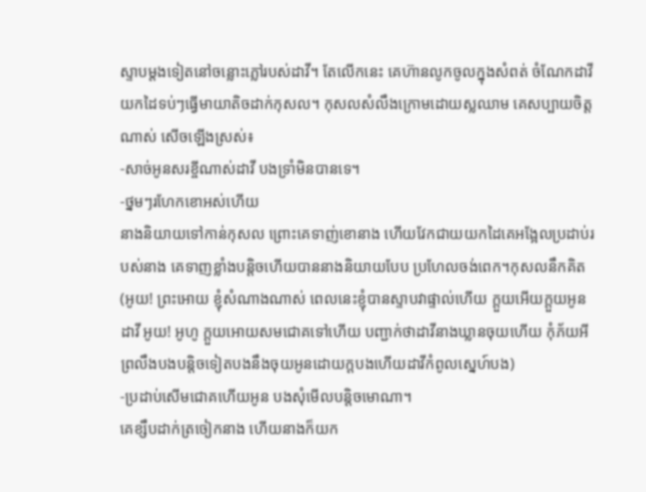ស្ទាបម្តងទៀតនៅចន្លោះភ្លៅរបស់ដាវី។ តែលើកនេះ គេហ៊ានលូកចូលក្នុងសំពត់ ចំណែកដាវីយកដៃទប់ៗធ្វើមាយាតិចដាក់កុសល។ កុសលសំលឹងក្រោមដោយស្លឈាម គេសប្បាយចិត្តណាស់ សើចឡើងស្រស់៖
-សាច់អូនសរខ្ចីណាស់ដាវី បងទ្រាំមិនបានទេ។
-ថ្នមៗរហែកខោអស់ហើយ
នាងនិយាយទៅកាន់កុសល ព្រោះគេទាញ់ខោនាង ហើយវែកជាយយកដៃគេអង្អែលប្រដាប់របស់នាង គេទាញខ្លាំងបន្តិចហើយបាននាងនិយាយបែប ប្រហែលចង់ពេក។កុសលនឹកគិត (អូយ! ព្រះអោយ ខ្ញុំសំណាងណាស់ ពេលនេះខ្ញុំបានស្ទាបវាផ្ទាល់ហើយ ក្ដួយអើយក្តួយអូនដាវី អូយ! អូហូ ក្ដួយអោយសមជោគទៅហើយ បញ្ជាក់ថាដាវីនាងឃ្លានចុយហើយ កុំភ័យអីព្រលឹងបងបន្តិចទៀតបងនឹងចុយអូនដោយក្ដបងហើយដាវីកំពូលស្នេហ៍បង)
-ប្រដាប់សើមជោគហើយអូន បងសុំមើលបន្ដិចមោណា។
គេខ្សឹបដាក់ត្រចៀកនាង ហើយនាងក៏យក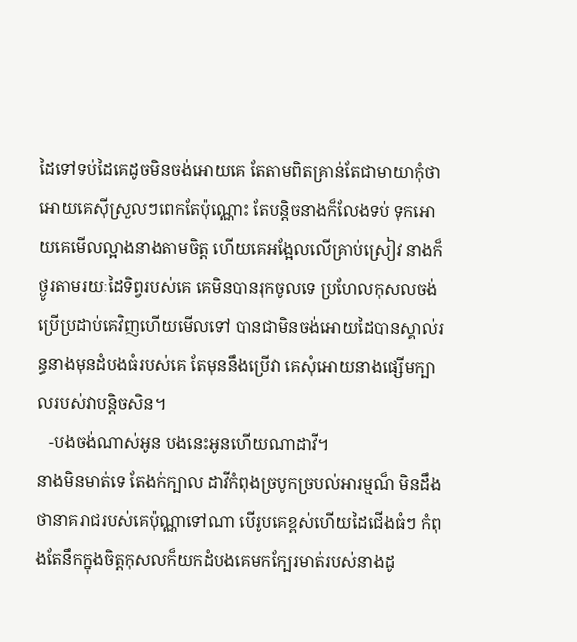ដៃទៅទប់ដៃគេដូចមិនចង់អោយគេ តែតាមពិតគ្រាន់តែជាមាយាកុំថាអោយគេស៊ីស្រួលៗពេកតែប៉ុណ្ណោះ តែបន្តិចនាងក៏លែងទប់ ទុកអោយគេមើលល្អាងនាងតាមចិត្ត ហើយគេអង្អែលលើគ្រាប់ស្រៀវ នាងក៏ថ្ងូរតាមរយៈដៃទិព្វរបស់គេ គេមិនបានរុកចូលទេ ប្រហែលកុសលចង់ ប្រើប្រដាប់គេវិញហើយមើលទៅ បានជាមិនចង់អោយដៃបានស្គាល់រន្ធនាងមុនដំបងធំរបស់គេ តែមុននឹងប្រើវា គេសុំអោយនាងផ្សើមក្បាលរបស់វាបន្តិចសិន។
   -បងចង់ណាស់អូន បងនេះអូនហើយណាដាវី។
នាងមិនមាត់ទេ តែងក់ក្បាល ដាវីកំពុងច្របូកច្របល់អារម្មណ៏ មិនដឹងថានាគរាជរបស់គេប៉ុណ្ណាទៅណា បើរូបគេខ្ពស់ហើយដៃជើងធំៗ កំពុងតែនឹកក្នុងចិត្តកុសលក៏យកដំបងគេមកក្បែរមាត់របស់នាងដូ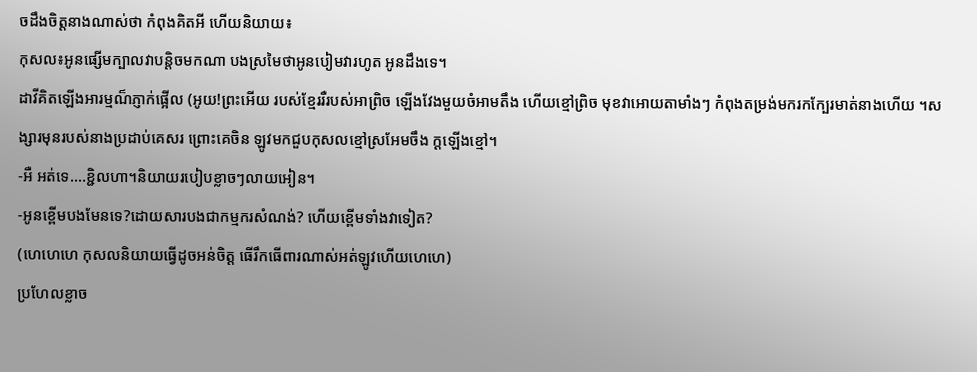ចដឹងចិត្តនាងណាស់ថា កំពុងគិតអី ហើយនិយាយ៖
កុសល៖អូនផ្សើមក្បាលវាបន្តិចមកណា បងស្រមៃថាអូនបៀមវារហូត អូនដឹងទេ។
ដាវីគិតឡើងអារម្មណ៏ភ្ញាក់ផ្អើល (អូយ!ព្រះអើយ របស់ខ្មែររឺរបស់អាព្រិច ឡើងវែងមួយចំអាមតឹង ហើយខ្មៅព្រិច មុខវាអោយតាមាំងៗ កំពុងតម្រង់មករកក្បែរមាត់នាងហើយ ។សង្សារមុនរបស់នាងប្រដាប់គេសរ ព្រោះគេចិន ឡូវមកជួបកុសលខ្មៅស្រអែមចឹង ក្ដឡើងខ្មៅ។
-អឺ អត់ទេ….ខ្ជិលហា។និយាយរបៀបខ្លាចៗលាយអៀន។
-អូនខ្ពើមបងមែនទេ?ដោយសារបងជាកម្មករសំណង់? ហើយខ្ពើមទាំងវាទៀត?
(ហេហេហេ កុសលនិយាយធ្វើដូចអន់ចិត្ដ ធើរឹកធើពារណាស់អត់ឡូវហើយហេហេ)
ប្រហែលខ្លាច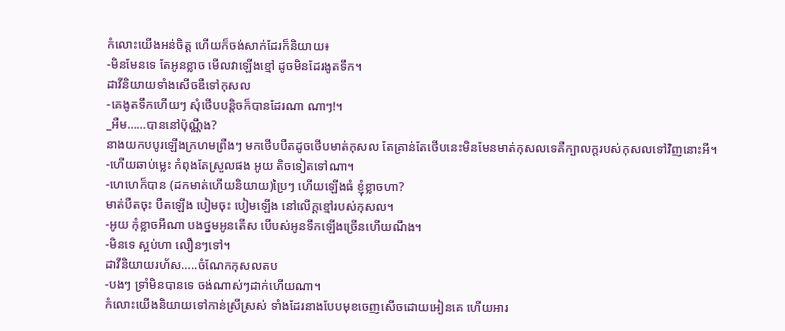កំលោះយើងអន់ចិត្ដ ហើយក៏ចង់សាក់ដែរក៏និយាយ៖
-មិនមែនទេ តែអូនខ្លាច មើលវាឡើងខ្មៅ ដូចមិនដែរងូតទឹក។
ដាវីនិយាយទាំងសើចឌឺទៅកុសល
-គេងូតទឹកហើយៗ សុំថើបបន្តិចក៏បានដែរណា ណាៗ!។
_អឺម……បាននៅប៉ុណ្ណឹង?
នាងយកបបូរឡើងក្រហមព្រឺងៗ មកថើបបឺតដូចថើបមាត់កុសល តែគ្រាន់តែថើបនេះមិនមែនមាត់កុសលទេគឺក្បាលក្ដរបស់កុសលទៅវិញនោះអី។
-ហើយឆាប់ម្លេះ កំពុងតែស្រួលផង អូយ តិចទៀតទៅណា។
-ហេហេក៏បាន (ដកមាត់ហើយនិយាយ)ប្រៃៗ ហើយឡើងធំ ខ្ញុំខ្លាចហា?
មាត់បឺតចុះ បឺតឡើង បៀមចុះ បៀមឡើង នៅលើក្ដខ្មៅរបស់កុសល។
-អូយ កុំខ្លាចអីណា បងថ្នមអូនតើស បើបស់អូនទឹកឡើងច្រើនហើយណឹង។
-មិនទេ ស្អប់ហា លឿនៗទៅ។
ដាវីនិយាយរហ័ស…..ចំណែកកុសលតប
-បងៗ ទ្រាំមិនបានទេ ចង់ណាស់ៗដាក់ហើយណា។
កំលោះយើងនិយាយទៅកាន់ស្រីស្រស់ ទាំងដែរនាងបែបមុខចេញសើចដោយអៀនគេ ហើយអារ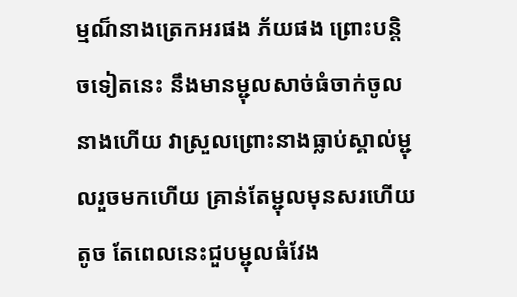ម្មណ៏នាងត្រេកអរផង ភ័យផង ព្រោះបន្តិចទៀតនេះ នឹងមានម្ជុលសាច់ធំចាក់ចូលនាងហើយ វាស្រួលព្រោះនាងធ្លាប់ស្គាល់ម្ជុលរួចមកហើយ គ្រាន់តែម្ជុលមុនសរហើយតូច តែពេលនេះជួបម្ជុលធំវែង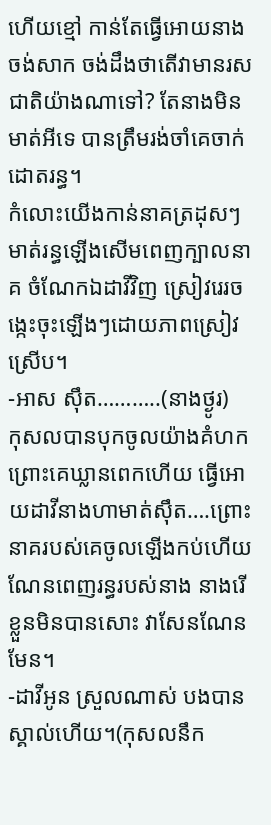ហើយខ្មៅ កាន់តែធ្វើអោយនាងចង់សាក ចង់ដឹងថាតើវាមានរសជាតិយ៉ាងណាទៅ? តែនាងមិនមាត់អីទេ បានត្រឹមរង់ចាំគេចាក់ដោតរន្ធ។
កំលោះយើងកាន់នាគត្រដុសៗមាត់រន្ធឡើងសើមពេញក្បាលនាគ ចំណែកឯដាវីវិញ ស្រៀវរេរចង្កេះចុះឡើងៗដោយភាពស្រៀវស្រើប។
-អាស ស៊ឹត………..(នាងថ្ងូរ)
កុសលបានបុកចូលយ៉ាងគំហកព្រោះគេឃ្លានពេកហើយ ធ្វើអោយដាវីនាងហាមាត់ស៊ឹត….ព្រោះនាគរបស់គេចូលឡើងកប់ហើយណែនពេញរន្ធរបស់នាង នាងរើខ្លួនមិនបានសោះ វាសែនណែនមែន។
-ដាវីអូន ស្រួលណាស់ បងបានស្គាល់ហើយ។(កុសលនឹក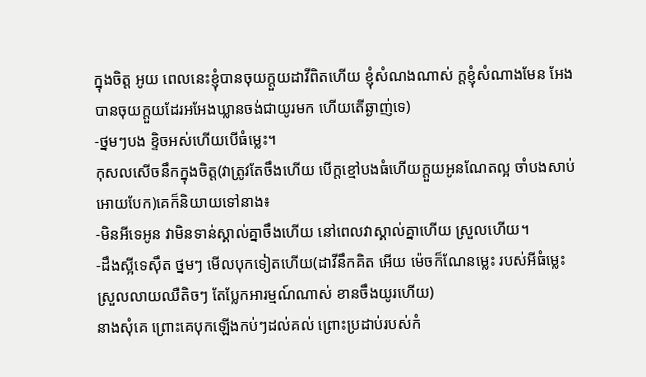ក្នុងចិត្ត អូយ ពេលនេះខ្ញុំបានចុយក្ដួយដាវីពិតហើយ ខ្ញុំសំណងណាស់ ក្ដខ្ញុំសំណាងមែន អែងបានចុយក្ដួយដែរអអែងឃ្លានចង់ជាយូរមក ហើយតើឆ្ងាញ់ទេ)
-ថ្នមៗបង ខ្ទិចអស់ហើយបើធំម្លេះ។
កុសលសើចនឹកក្នុងចិត្ត(វាត្រូវតែចឹងហើយ បើក្តខ្មៅបងធំហើយក្ដួយអូនណែតល្អ ចាំបងសាប់អោយបែក)គេក៏និយាយទៅនាង៖
-មិនអីទេអូន វាមិនទាន់ស្គាល់គ្នាចឹងហើយ នៅពេលវាស្គាល់គ្នាហើយ ស្រួលហើយ។
-ដឹងស្អីទេស៊ឹត ថ្នមៗ មើលបុកទៀតហើយ(ដាវីនឹកគិត អើយ ម៉េចក៏ណែនម្លេះ របស់អីធំម្លេះ ស្រួលលាយឈឺតិចៗ តែប្លែកអារម្មណ៍ណាស់ ខានចឹងយូរហើយ)
នាងសុំគេ ព្រោះគេបុកឡើងកប់ៗដល់គល់ ព្រោះប្រដាប់របស់កំ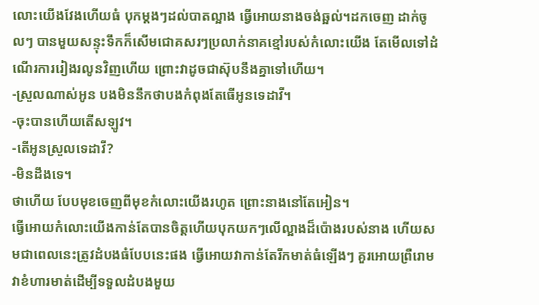លោះយើងវែងហើយធំ បុកម្តងៗដល់បាតល្អាង ធ្វើអោយនាងចង់ឆ្អល់។ដកចេញ ដាក់ចូលៗ បានមួយសន្ទុះទឹកក៏សើមជោគសរៗប្រលាក់នាគខ្មៅរបស់កំលោះយើង តែមើលទៅដំណើរការរៀងរលូនវិញហើយ ព្រោះវាដូចជាស៊ុបនឹងគ្នាទៅហើយ។
-ស្រួលណាស់អូន បងមិននឹកថាបងកំពុងតែធើអូនទេដាវី។
-ចុះបានហើយតើសឡូវ។
-តើអូនស្រួលទេដាវី?
-មិនដឹងទេ។
ថាហើយ បែបមុខចេញពីមុខកំលោះយើងរហូត ព្រោះនាងនៅតែអៀន។
ធ្វើអោយកំលោះយើងកាន់តែបានចិត្តហើយបុកយកៗលើល្អាងដ៏ប៉ោងរបស់នាង ហើយសមជាពេលនេះត្រូវដំបងធំបែបនេះផង ធ្វើអោយវាកាន់តែរីកមាត់ធំឡើងៗ គួរអោយព្រឺរោម វាខំហារមាត់ដើម្បីទទួលដំបងមួយ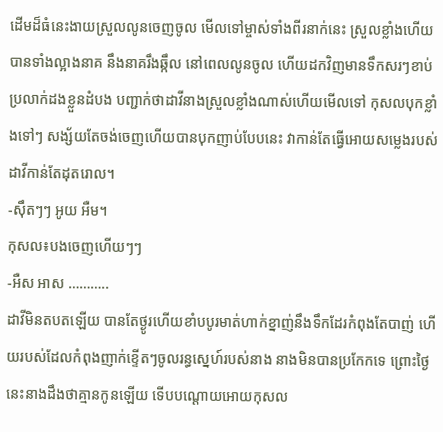ដើមដ៏ធំនេះងាយស្រួលលូនចេញចូល មើលទៅម្ចាស់ទាំងពីរនាក់នេះ ស្រួលខ្លាំងហើយ បានទាំងល្អាងនាគ នឹងនាគរឹងឆ្កឹល នៅពេលលូនចូល ហើយដកវិញមានទឹកសរៗខាប់ប្រលាក់ដងខ្លួនដំបង បញ្ជាក់ថាដាវីនាងស្រួលខ្លាំងណាស់ហើយមើលទៅ កុសលបុកខ្លាំងទៅៗ សង្ស័យតែចង់ចេញហើយបានបុកញាប់បែបនេះ វាកាន់តែធ្វើអោយសម្លេងរបស់ដាវីកាន់តែដុតរោល។
-ស៊ឹតៗៗ អូយ អឺម។
កុសល៖បងចេញហើយៗៗ
-អឺស អាស ………..
ដាវីមិនតបតឡើយ បានតែថ្ងូរហើយខាំបបូរមាត់ហាក់ខ្នាញ់នឹងទឹកដែរកំពុងតែបាញ់ ហើយរបស់ដែលកំពុងញាក់ខ្ទើតៗចូលរន្ធស្នេហ៍របស់នាង នាងមិនបានប្រកែកទេ ព្រោះថ្ងៃនេះនាងដឹងថាគ្មានកូនឡើយ ទើបបណ្តោយអោយកុសល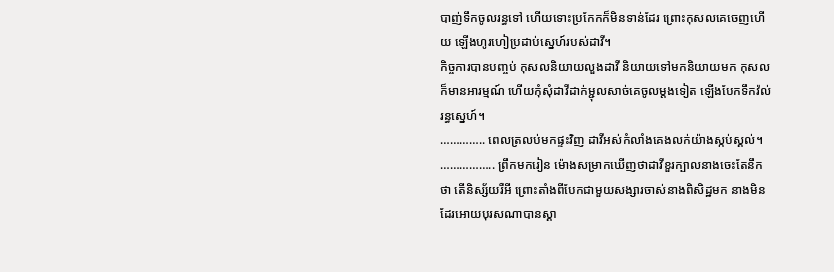បាញ់ទឹកចូលរន្ធទៅ ហើយទោះប្រកែកក៏មិនទាន់ដែរ ព្រោះកុសលគេចេញហើយ ឡើងហូរហៀប្រដាប់ស្នេហ៍របស់ដាវី។
កិច្ចការបានបញ្ចប់ កុសលនិយាយលួងដាវី និយាយទៅមកនិយាយមក កុសលក៏មានអារម្មណ៍ ហើយកុំសុំដាវីដាក់ម្ជុលសាច់គេចូលម្តងទៀត ឡើងបែកទឹកវ៉ល់រន្ធស្នេហ៍។
………….. ពេលត្រលប់មកផ្ទះវិញ ដាវីអស់កំលាំងគេងលក់យ៉ាងស្កប់ស្គល់។ …………….. ព្រឹកមករៀន ម៉ោងសម្រាកឃើញថាដាវីខួរក្បាលនាងចេះតែនឹកថា តើនិស្ស័យរឺអី ព្រោះតាំងពីបែកជាមួយសង្សារចាស់នាងពិសិដ្ឋមក នាងមិនដែរអោយបុរសណាបានស្គា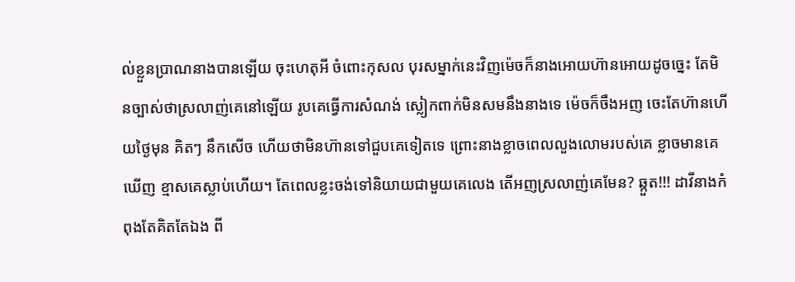ល់ខ្លួនប្រាណនាងបានឡើយ ចុះហេតុអី ចំពោះកុសល បុរសម្នាក់នេះវិញម៉េចក៏នាងអោយហ៊ានអោយដូចច្នេះ តែមិនច្បាស់ថាស្រលាញ់គេនៅឡើយ រូបគេធ្វើការសំណង់ ស្លៀកពាក់មិនសមនឹងនាងទេ ម៉េចក៏ចឹងអញ ចេះតែហ៊ានហើយថ្ងៃមុន គិតៗ នឹកសើច ហើយថាមិនហ៊ានទៅជួបគេទៀតទេ ព្រោះនាងខ្លាចពេលលួងលោមរបស់គេ ខ្លាចមានគេឃើញ ខ្មាសគេស្លាប់ហើយ។ តែពេលខ្លះចង់ទៅនិយាយជាមួយគេលេង តើអញស្រលាញ់គេមែន? ឆ្កួត!!! ដាវីនាងកំពុងតែគិតតែឯង ពី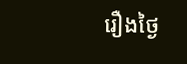រឿងថ្ងៃ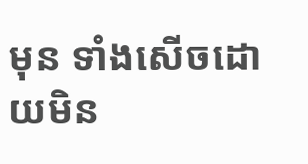មុន ទាំងសើចដោយមិន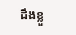ដឹងខ្លួ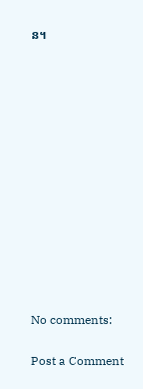ន។













No comments:

Post a Comment